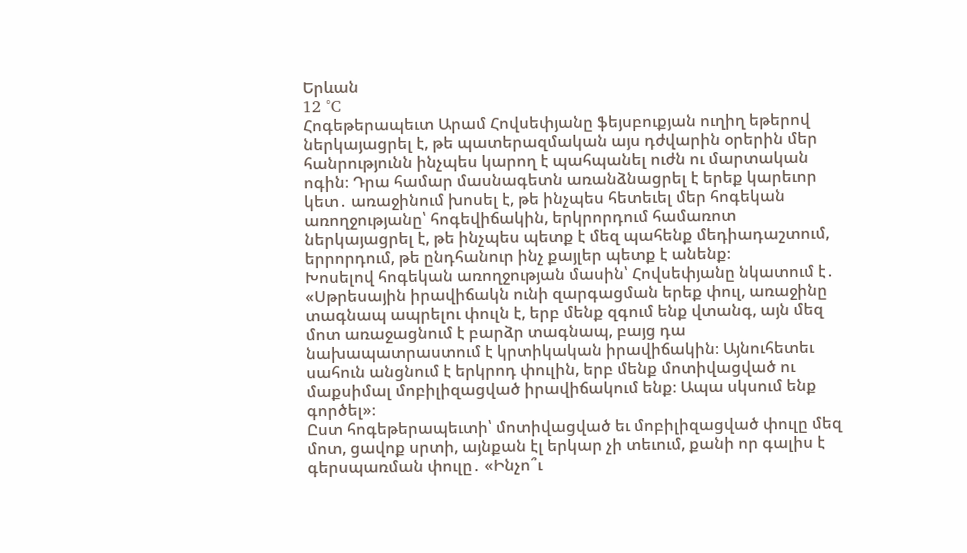Երևան
12 °C
Հոգեթերապեւտ Արամ Հովսեփյանը ֆեյսբուքյան ուղիղ եթերով ներկայացրել է, թե պատերազմական այս դժվարին օրերին մեր հանրությունն ինչպես կարող է պահպանել ուժն ու մարտական ոգին։ Դրա համար մասնագետն առանձնացրել է երեք կարեւոր կետ․ առաջինում խոսել է, թե ինչպես հետեւել մեր հոգեկան առողջությանը՝ հոգեվիճակին, երկրորդում համառոտ ներկայացրել է, թե ինչպես պետք է մեզ պահենք մեդիադաշտում, երրորդում, թե ընդհանուր ինչ քայլեր պետք է անենք։
Խոսելով հոգեկան առողջության մասին՝ Հովսեփյանը նկատում է․ «Սթրեսային իրավիճակն ունի զարգացման երեք փուլ, առաջինը տագնապ ապրելու փուլն է, երբ մենք զգում ենք վտանգ, այն մեզ մոտ առաջացնում է բարձր տագնապ, բայց դա նախապատրաստում է կրտիկական իրավիճակին։ Այնուհետեւ սահուն անցնում է երկրոդ փուլին, երբ մենք մոտիվացված ու մաքսիմալ մոբիլիզացված իրավիճակում ենք։ Ապա սկսում ենք գործել»։
Ըստ հոգեթերապեւտի՝ մոտիվացված եւ մոբիլիզացված փուլը մեզ մոտ, ցավոք սրտի, այնքան էլ երկար չի տեւում, քանի որ գալիս է գերսպառման փուլը․ «Ինչո՞ւ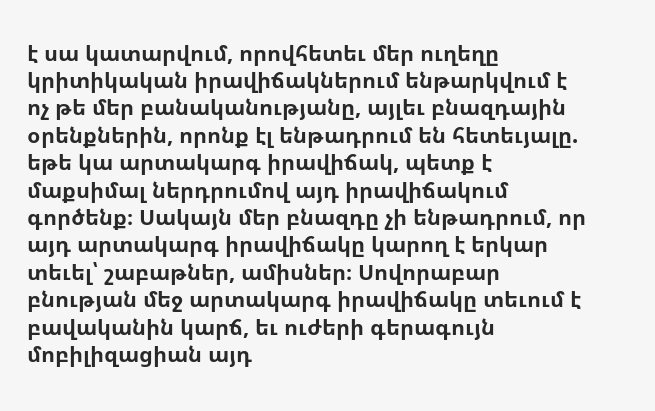է սա կատարվում, որովհետեւ մեր ուղեղը կրիտիկական իրավիճակներում ենթարկվում է ոչ թե մեր բանականությանը, այլեւ բնազդային օրենքներին, որոնք էլ ենթադրում են հետեւյալը. եթե կա արտակարգ իրավիճակ, պետք է մաքսիմալ ներդրումով այդ իրավիճակում գործենք։ Սակայն մեր բնազդը չի ենթադրում, որ այդ արտակարգ իրավիճակը կարող է երկար տեւել՝ շաբաթներ, ամիսներ։ Սովորաբար բնության մեջ արտակարգ իրավիճակը տեւում է բավականին կարճ, եւ ուժերի գերագույն մոբիլիզացիան այդ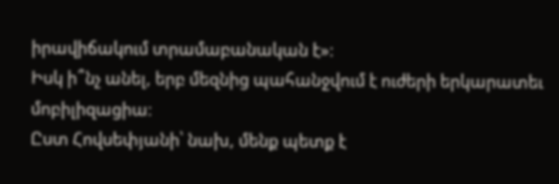իրավիճակում տրամաբանական է»։
Իսկ ի՞նչ անել, երբ մեզնից պահանջվում է ուժերի երկարատեւ մոբիլիզացիա։
Ըստ Հովսեփյանի՝ նախ, մենք պետք է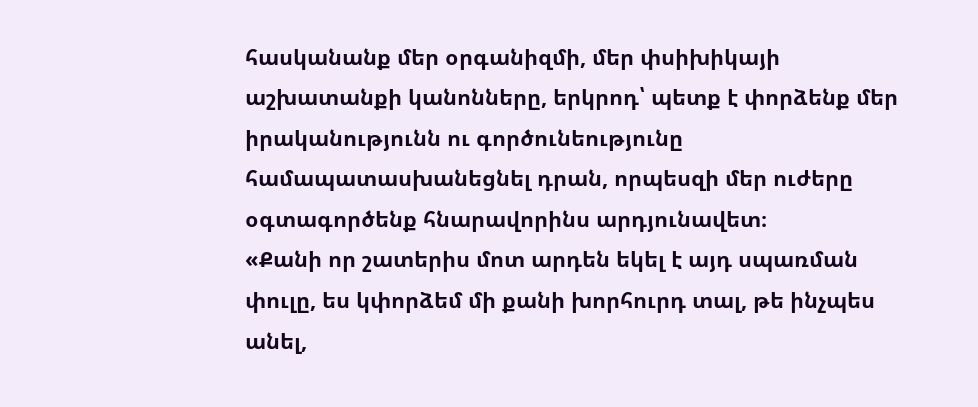հասկանանք մեր օրգանիզմի, մեր փսիխիկայի աշխատանքի կանոնները, երկրոդ՝ պետք է փորձենք մեր իրականությունն ու գործունեությունը համապատասխանեցնել դրան, որպեսզի մեր ուժերը օգտագործենք հնարավորինս արդյունավետ։
«Քանի որ շատերիս մոտ արդեն եկել է այդ սպառման փուլը, ես կփորձեմ մի քանի խորհուրդ տալ, թե ինչպես անել,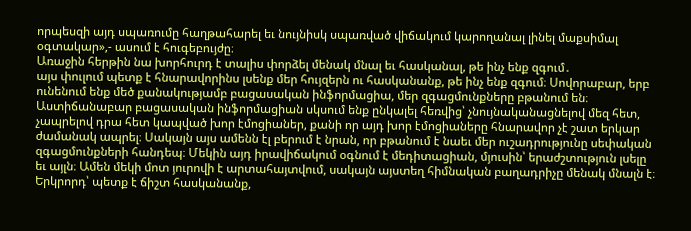որպեսզի այդ սպառումը հաղթահարել եւ նույնիսկ սպառված վիճակում կարողանալ լինել մաքսիմալ օգտակար»,- ասում է հուգեբույժը։
Առաջին հերթին նա խորհուրդ է տալիս փորձել մենակ մնալ եւ հասկանալ, թե ինչ ենք զգում․
այս փուլում պետք է հնարավորինս լսենք մեր հույզերն ու հասկանանք, թե ինչ ենք զգում։ Սովորաբար, երբ ունենում ենք մեծ քանակությամբ բացասական ինֆորմացիա, մեր զգացմունքները բթանում են։ Աստիճանաբար բացասական ինֆորմացիան սկսում ենք ընկալել հեռվից՝ չնույնականացնելով մեզ հետ, չապրելով դրա հետ կապված խոր էմոցիաներ, քանի որ այդ խոր էմոցիաները հնարավոր չէ շատ երկար ժամանակ ապրել։ Սակայն այս ամենն էլ բերում է նրան, որ բթանում է նաեւ մեր ուշադրությունը սեփական զգացմունքների հանդեպ։ Մեկին այդ իրավիճակում օգնում է մեդիտացիան, մյուսին՝ երաժշտություն լսելը եւ այլն։ Ամեն մեկի մոտ յուրովի է արտահայտվում, սակայն այստեղ հիմնական բաղադրիչը մենակ մնալն է։
Երկրորդ՝ պետք է ճիշտ հասկանանք,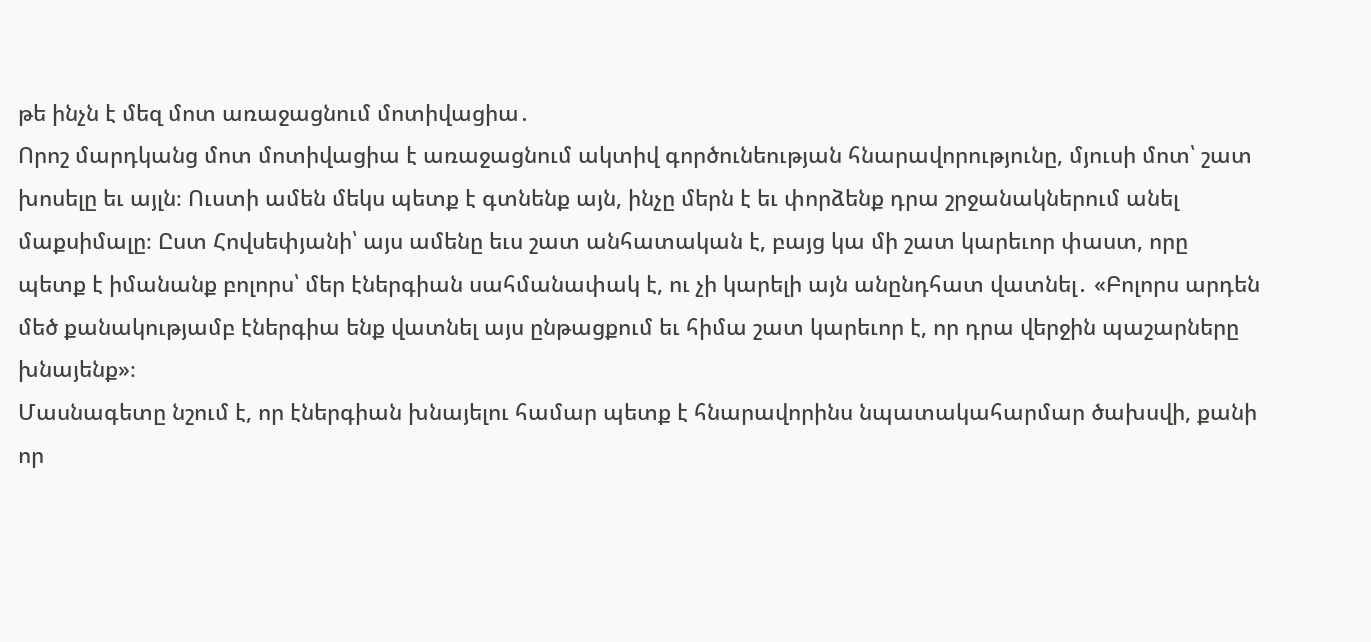թե ինչն է մեզ մոտ առաջացնում մոտիվացիա․
Որոշ մարդկանց մոտ մոտիվացիա է առաջացնում ակտիվ գործունեության հնարավորությունը, մյուսի մոտ՝ շատ խոսելը եւ այլն։ Ուստի ամեն մեկս պետք է գտնենք այն, ինչը մերն է եւ փորձենք դրա շրջանակներում անել մաքսիմալը։ Ըստ Հովսեփյանի՝ այս ամենը եւս շատ անհատական է, բայց կա մի շատ կարեւոր փաստ, որը պետք է իմանանք բոլորս՝ մեր էներգիան սահմանափակ է, ու չի կարելի այն անընդհատ վատնել․ «Բոլորս արդեն մեծ քանակությամբ էներգիա ենք վատնել այս ընթացքում եւ հիմա շատ կարեւոր է, որ դրա վերջին պաշարները խնայենք»։
Մասնագետը նշում է, որ էներգիան խնայելու համար պետք է հնարավորինս նպատակահարմար ծախսվի, քանի որ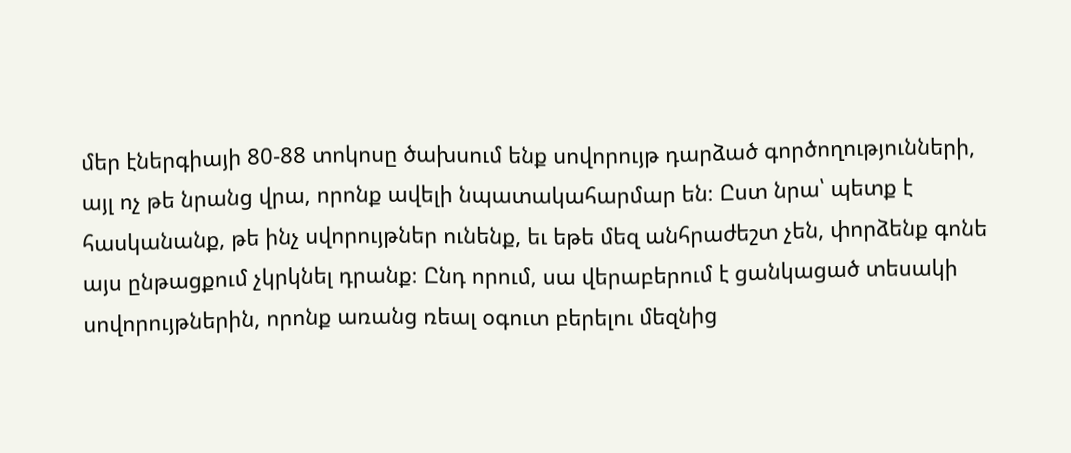մեր էներգիայի 80-88 տոկոսը ծախսում ենք սովորույթ դարձած գործողությունների, այլ ոչ թե նրանց վրա, որոնք ավելի նպատակահարմար են։ Ըստ նրա՝ պետք է հասկանանք, թե ինչ սվորույթներ ունենք, եւ եթե մեզ անհրաժեշտ չեն, փորձենք գոնե այս ընթացքում չկրկնել դրանք։ Ընդ որում, սա վերաբերում է ցանկացած տեսակի սովորույթներին, որոնք առանց ռեալ օգուտ բերելու մեզնից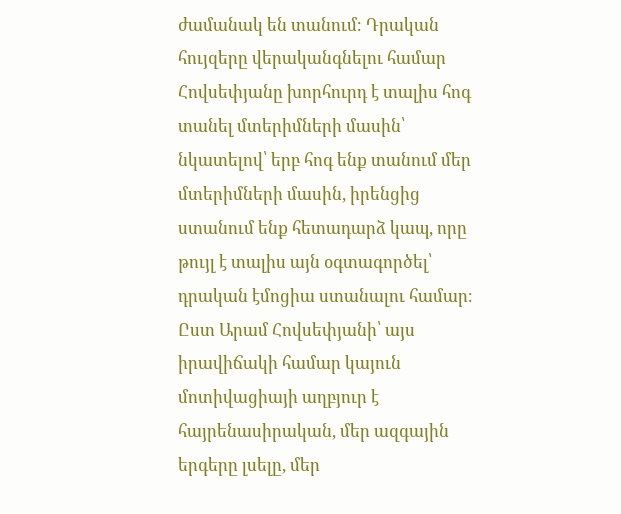ժամանակ են տանում։ Դրական հույզերը վերականգնելու համար Հովսեփյանը խորհուրդ է տալիս հոգ տանել մտերիմների մասին՝ նկատելով՝ երբ հոգ ենք տանում մեր մտերիմների մասին, իրենցից ստանում ենք հետադարձ կապ, որը թույլ է տալիս այն օգտագործել՝ դրական էմոցիա ստանալու համար։
Ըստ Արամ Հովսեփյանի՝ այս իրավիճակի համար կայուն մոտիվացիայի աղբյուր է հայրենասիրական, մեր ազգային երգերը լսելը, մեր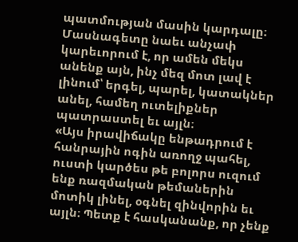պատմության մասին կարդալը։ Մասնագետը նաեւ անչափ կարեւորում է, որ ամեն մեկս անենք այն, ինչ մեզ մոտ լավ է լինում՝ երգել, պարել, կատակներ անել, համեղ ուտելիքներ պատրաստել եւ այլն։
«Այս իրավիճակը ենթադրում է հանրային ոգին առողջ պահել, ուստի կարծես թե բոլորս ուզում ենք ռազմական թեմաներին մոտիկ լինել, օգնել զինվորին եւ այլն։ Պետք է հասկանանք, որ չենք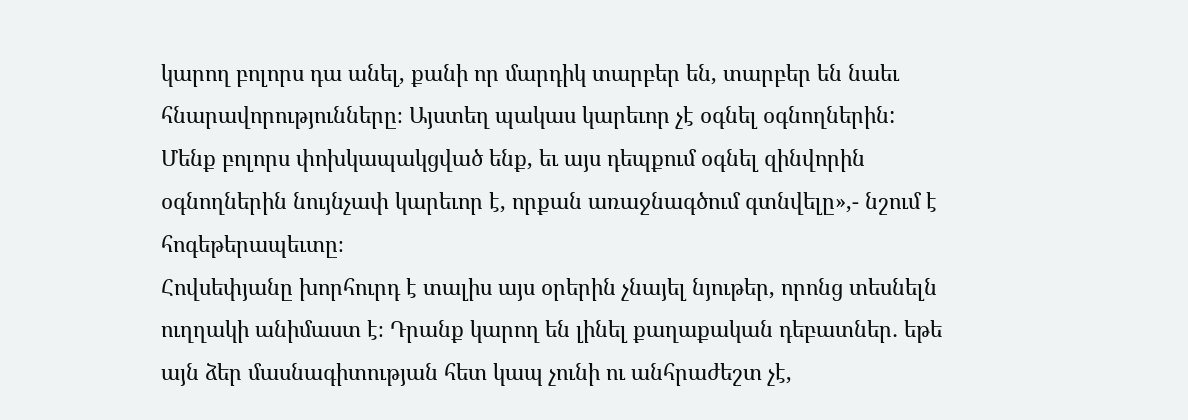կարող բոլորս դա անել, քանի որ մարդիկ տարբեր են, տարբեր են նաեւ հնարավորությունները։ Այստեղ պակաս կարեւոր չէ օգնել օգնողներին: Մենք բոլորս փոխկապակցված ենք, եւ այս դեպքում օգնել զինվորին օգնողներին նույնչափ կարեւոր է, որքան առաջնագծում գտնվելը»,- նշում է հոգեթերապեւտը։
Հովսեփյանը խորհուրդ է տալիս այս օրերին չնայել նյութեր, որոնց տեսնելն ուղղակի անիմաստ է։ Դրանք կարող են լինել քաղաքական դեբատներ․ եթե այն ձեր մասնագիտության հետ կապ չունի ու անհրաժեշտ չէ,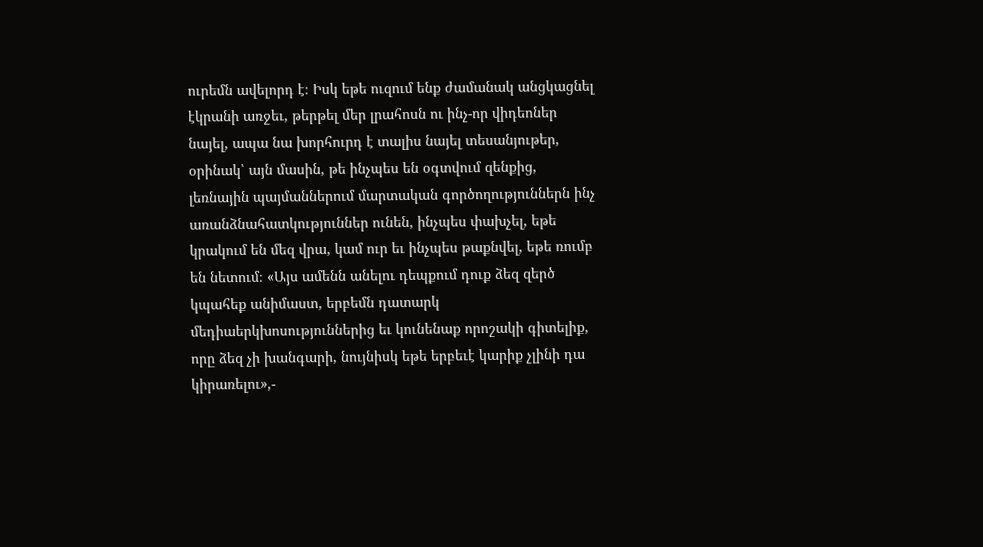ուրեմն ավելորդ է։ Իսկ եթե ուզում ենք ժամանակ անցկացնել էկրանի առջեւ, թերթել մեր լրահոսն ու ինչ-որ վիդեոներ նայել, ապա նա խորհուրդ է տալիս նայել տեսանյութեր, օրինակ՝ այն մասին, թե ինչպես են օգտվում զենքից, լեռնային պայմաններում մարտական գործողություններն ինչ առանձնահատկություններ ունեն, ինչպես փախչել, եթե կրակում են մեզ վրա, կամ ուր եւ ինչպես թաքնվել, եթե ռումբ են նետում։ «Այս ամենն անելու դեպքում դուք ձեզ զերծ կպահեք անիմաստ, երբեմն դատարկ մեդիաերկխոսություններից եւ կունենաք որոշակի գիտելիք, որը ձեզ չի խանգարի, նույնիսկ եթե երբեւէ կարիք չլինի դա կիրառելու»,-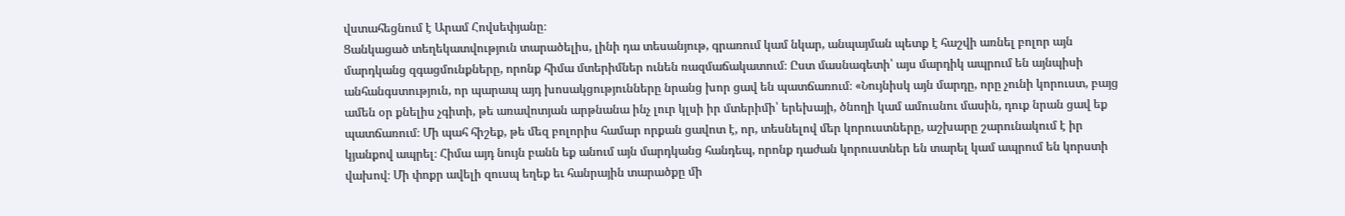վստահեցնում է Արամ Հովսեփյանը։
Ցանկացած տեղեկատվություն տարածելիս, լինի դա տեսանյութ, գրառում կամ նկար, անպայման պետք է հաշվի առնել բոլոր այն մարդկանց զգացմունքները, որոնք հիմա մտերիմներ ունեն ռազմաճակատում։ Ըստ մասնագետի՝ այս մարդիկ ապրում են այնպիսի անհանգստություն, որ պարապ այդ խոսակցությունները նրանց խոր ցավ են պատճառում։ «Նույնիսկ այն մարդը, որը չունի կորուստ, բայց ամեն օր քնելիս չգիտի, թե առավոտյան արթնանա ինչ լուր կլսի իր մտերիմի՝ երեխայի, ծնողի կամ ամուսնու մասին, դուք նրան ցավ եք պատճառում։ Մի պահ հիշեք, թե մեզ բոլորիս համար որքան ցավոտ է, որ, տեսնելով մեր կորուստները, աշխարը շարունակում է իր կյանքով ապրել։ Հիմա այդ նույն բանն եք անում այն մարդկանց հանդեպ, որոնք դաժան կորուստներ են տարել կամ ապրում են կորստի վախով։ Մի փոքր ավելի զուսպ եղեք եւ հանրային տարածքը մի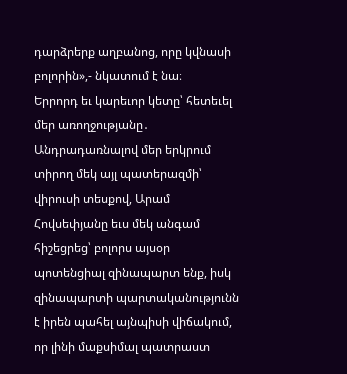դարձրերք աղբանոց, որը կվնասի բոլորին»,- նկատում է նա։
Երրորդ եւ կարեւոր կետը՝ հետեւել մեր առողջությանը․
Անդրադառնալով մեր երկրում տիրող մեկ այլ պատերազմի՝ վիրուսի տեսքով, Արամ Հովսեփյանը եւս մեկ անգամ հիշեցրեց՝ բոլորս այսօր պոտենցիալ զինապարտ ենք, իսկ զինապարտի պարտականությունն է իրեն պահել այնպիսի վիճակում, որ լինի մաքսիմալ պատրաստ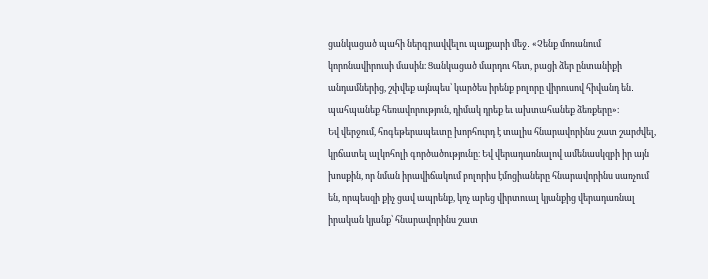ցանկացած պահի ներգրավվելու պայքարի մեջ․ «Չենք մոռանում կորոնավիրուսի մասին։ Ցանկացած մարդու հետ, բացի ձեր ընտանիքի անդամներից, շփվեք այնպես՝ կարծես իրենք բոլորը վիրուսով հիվանդ են․ պահպանեք հեռավորություն, դիմակ դրեք եւ ախտահանեք ձեռքերը»։
Եվ վերջում, հոգեթերապեւտը խորհուրդ է տալիս հնարավորինս շատ շարժվել, կրճատել ալկոհոլի գործածությունը։ Եվ վերադառնալով ամենասկզբի իր այն խոսքին, որ նման իրավիճակում բոլորիս էմոցիաները հնարավորինս սառչում են, որպեսզի քիչ ցավ ապրենք, կոչ արեց վիրտուալ կյանքից վերադառնալ իրական կյանք՝ հնարավորինս շատ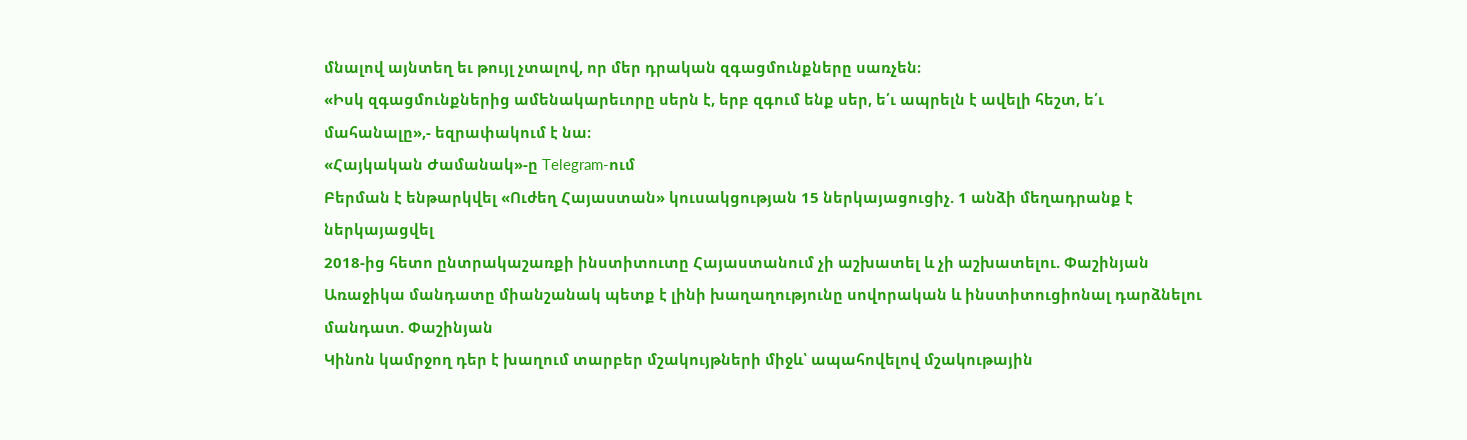մնալով այնտեղ եւ թույլ չտալով, որ մեր դրական զգացմունքները սառչեն։
«Իսկ զգացմունքներից ամենակարեւորը սերն է, երբ զգում ենք սեր, ե՛ւ ապրելն է ավելի հեշտ, ե՛ւ մահանալը»,- եզրափակում է նա։
«Հայկական Ժամանակ»-ը Telegram-ում
Բերման է ենթարկվել «Ուժեղ Հայաստան» կուսակցության 15 ներկայացուցիչ. 1 անձի մեղադրանք է ներկայացվել
2018-ից հետո ընտրակաշառքի ինստիտուտը Հայաստանում չի աշխատել և չի աշխատելու. Փաշինյան
Առաջիկա մանդատը միանշանակ պետք է լինի խաղաղությունը սովորական և ինստիտուցիոնալ դարձնելու մանդատ. Փաշինյան
Կինոն կամրջող դեր է խաղում տարբեր մշակույթների միջև՝ ապահովելով մշակութային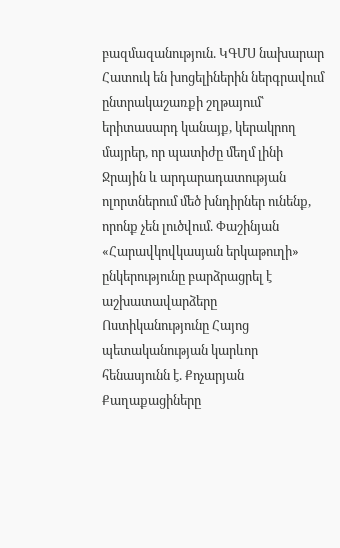բազմազանություն. ԿԳՄՍ նախարար
Հատուկ են խոցելիներին ներգրավում ընտրակաշառքի շղթայում՝ երիտասարդ կանայք, կերակրող մայրեր, որ պատիժը մեղմ լինի
Ջրային և արդարադատության ոլորտներում մեծ խնդիրներ ունենք, որոնք չեն լուծվում. Փաշինյան
«Հարավկովկասյան երկաթուղի» ընկերությունը բարձրացրել է աշխատավարձերը
Ոստիկանությունը Հայոց պետականության կարևոր հենասյունն է. Քոչարյան
Քաղաքացիները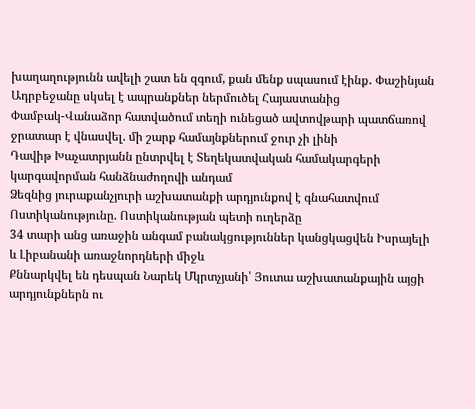խաղաղությունն ավելի շատ են զգում, քան մենք սպասում էինք․ Փաշինյան
Ադրբեջանը սկսել է ապրանքներ ներմուծել Հայաստանից
Փամբակ-Վանաձոր հատվածում տեղի ունեցած ավտովթարի պատճառով ջրատար է վնասվել. մի շարք համայնքներում ջուր չի լինի
Դավիթ Խաչատրյանն ընտրվել է Տեղեկատվական համակարգերի կարգավորման հանձնաժողովի անդամ
Ձեզնից յուրաքանչյուրի աշխատանքի արդյունքով է գնահատվում Ոստիկանությունը. Ոստիկանության պետի ուղերձը
34 տարի անց առաջին անգամ բանակցություններ կանցկացվեն Իսրայելի և Լիբանանի առաջնորդների միջև
Քննարկվել են դեսպան Նարեկ Մկրտչյանի՝ Յուտա աշխատանքային այցի արդյունքներն ու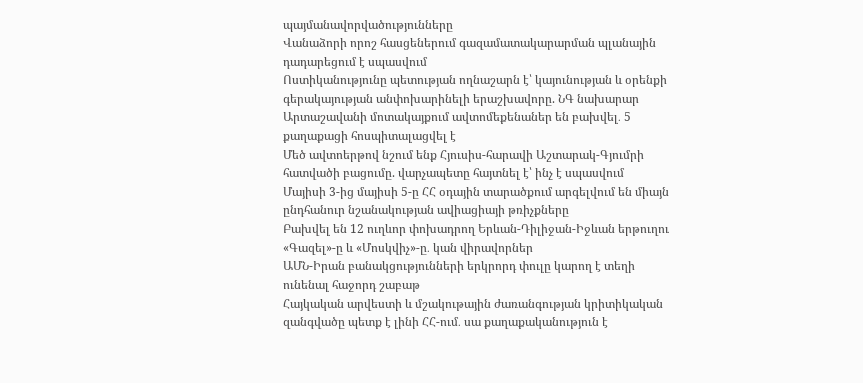պայմանավորվածությունները
Վանաձորի որոշ հասցեներում գազամատակարարման պլանային դադարեցում է սպասվում
Ոստիկանությունը պետության ողնաշարն է՝ կայունության և օրենքի գերակայության անփոխարինելի երաշխավորը. ՆԳ նախարար
Արտաշավանի մոտակայքում ավտոմեքենաներ են բախվել․ 5 քաղաքացի հոսպիտալացվել է
Մեծ ավտոերթով նշում ենք Հյուսիս-հարավի Աշտարակ-Գյումրի հատվածի բացումը. վարչապետը հայտնել է՝ ինչ է սպասվում
Մայիսի 3-ից մայիսի 5-ը ՀՀ օդային տարածքում արգելվում են միայն ընդհանուր նշանակության ավիացիայի թռիչքները
Բախվել են 12 ուղևոր փոխադրող Երևան-Դիլիջան-Իջևան երթուղու «Գազել»-ը և «Մոսկվիչ»-ը․ կան վիրավորներ
ԱՄՆ-Իրան բանակցությունների երկրորդ փուլը կարող է տեղի ունենալ հաջորդ շաբաթ
Հայկական արվեստի և մշակութային ժառանգության կրիտիկական զանգվածը պետք է լինի ՀՀ-ում․ սա քաղաքականություն է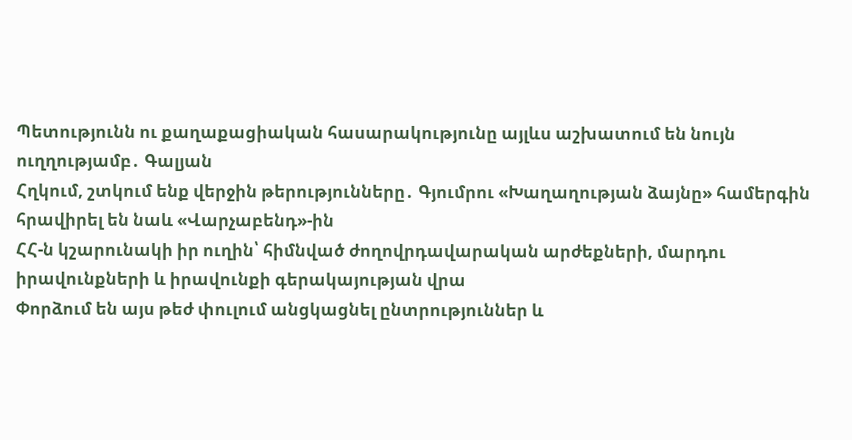Պետությունն ու քաղաքացիական հասարակությունը այլևս աշխատում են նույն ուղղությամբ․ Գալյան
Հղկում, շտկում ենք վերջին թերությունները․ Գյումրու «Խաղաղության ձայնը» համերգին հրավիրել են նաև «Վարչաբենդ»-ին
ՀՀ-ն կշարունակի իր ուղին՝ հիմնված ժողովրդավարական արժեքների, մարդու իրավունքների և իրավունքի գերակայության վրա
Փորձում են այս թեժ փուլում անցկացնել ընտրություններ և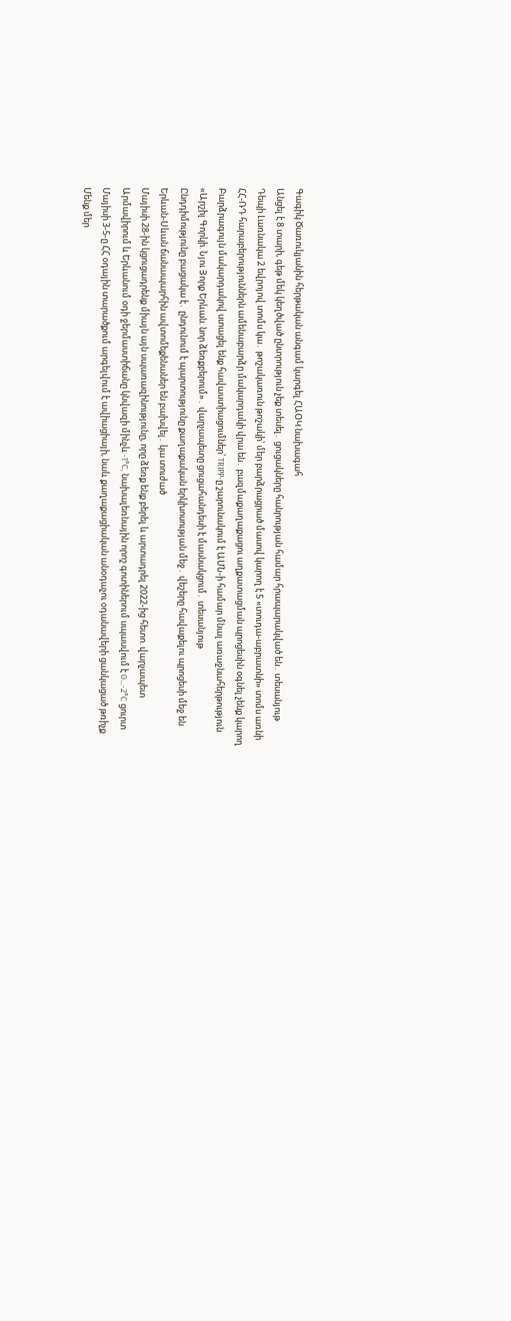Գագիկ Ծառուկյանին հերթական անգամ կարգել ՀԱՕԿ նախագահ
Անցել է 8 տարի, գեթ մեկ կեղծված ընտրություն չեք տեսել․ ցուցակները հանրության համար հրապարակված են․ տեսանյութ
Դեպի Լառնակա 2 եվրոյով տոմս կա․ թոշակառուն թոշակի՝ մեր բարձրացրած մասով կարող է 5 «տուդա-աբրատնի» տոմս առնի
ՀՀ-ՌԴ հարաբերություններն ամենաբարձր մակարդակի վրա են․ բազմաքաղաքացու աղքատացման պրոցեսին օգնել չենք կարող
Բարձրագույն մակարդակով ստացել ենք հավաստիացումներ՝ TRIPP-ը շարունակում է ԱՄՆ-ի համար մնալ առաջնահերթություն
«Արշիլ Գորկի. Նյու Յորք Երևան. նոր ձեռքբերում»․ վարչապետը ցուցահանդեսի է մասնակցում․ տեսանյութ
Ընդդիմությունը բացակա է․ ընդունում է պարտությունը քաղաքական երկխոսության մեջ․ վեշերը հավաքելու պրոցեսի մեջ են
Երևան-Սևան ճանապարհին ավտոմեքենաներ են բախվել․ կա տուժած
Մայիսի 28-ին կցուցադրենք միայն այն սպառազինությունը, որը ձեռք ենք բերել և արտադրել 2022-ից հետո. վարչապետ
Արմավիրում և Երևանում օդի ջերմաստիճանը կնվազի մինչև -1°C, նախալեռնային որոշ գոտիներում սպասվում է 0…-2°C ցուրտ
Մայիսի 3-5-ը ՀՀ օդային տարածքում արգելվում է ավիացիայի, նաև քաղաքացիական անօդաչու օդանավերի ցանկացած թռիչք
Մենք մեր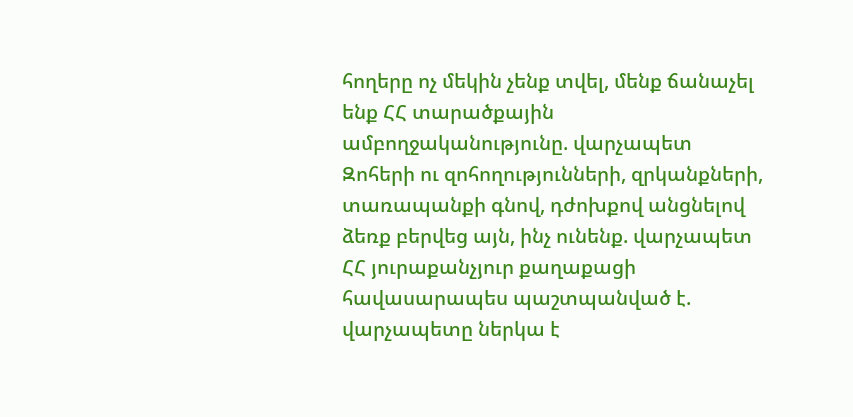հողերը ոչ մեկին չենք տվել, մենք ճանաչել ենք ՀՀ տարածքային ամբողջականությունը. վարչապետ
Զոհերի ու զոհողությունների, զրկանքների, տառապանքի գնով, դժոխքով անցնելով ձեռք բերվեց այն, ինչ ունենք. վարչապետ
ՀՀ յուրաքանչյուր քաղաքացի հավասարապես պաշտպանված է. վարչապետը ներկա է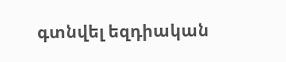գտնվել եզդիական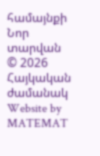համայնքի Նոր տարվան
© 2026 Հայկական ժամանակ
Website by MATEMAT